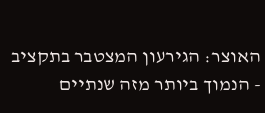האוצר: הגירעון המצטבר בתקציב - הנמוך ביותר מזה שנתיים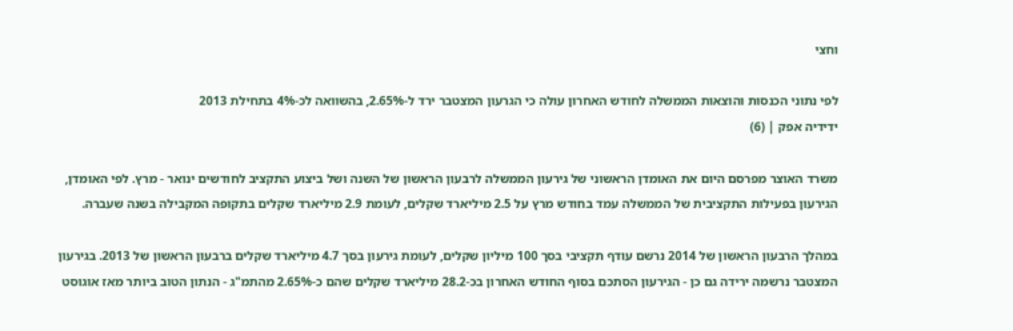וחצי

לפי נתוני הכנסות והוצאות הממשלה לחודש האחרון עולה כי הגרעון המצטבר ירד ל-2.65%, בהשוואה לכ-4% בתחילת 2013
ידידיה אפק | (6)

משרד האוצר מפרסם היום את האומדן הראשוני של גירעון הממשלה לרבעון הראשון של השנה ושל ביצוע התקציב לחודשים ינואר - מרץ. לפי האומדן, הגירעון בפעילות התקציבית של הממשלה עמד בחודש מרץ על 2.5 מיליארד שקלים, לעומת 2.9 מיליארד שקלים בתקופה המקבילה בשנה שעברה.

במהלך הרבעון הראשון של 2014 נרשם עודף תקציבי בסך 100 מיליון שקלים, לעומת גירעון בסך 4.7 מיליארד שקלים ברבעון הראשון של 2013. בגירעון המצטבר נרשמה ירידה גם כן - הגירעון הסתכם בסוף החודש האחרון בכ-28.2 מיליארד שקלים שהם כ-2.65% מהתמ"ג - הנתון הטוב ביותר מאז אוגוסט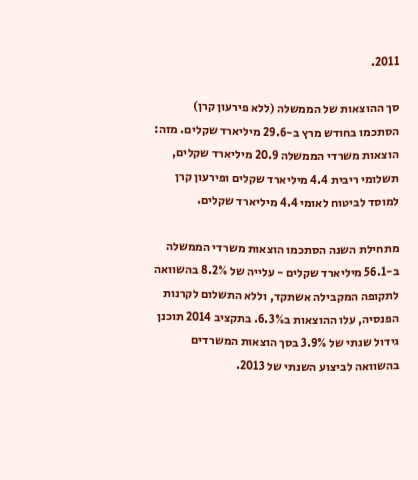2011.

סך ההוצאות של הממשלה (ללא פירעון קרן) הסתכמו בחודש מרץ ב-29.6 מיליארד שקלים. מזה: הוצאות משרדי הממשלה 20.9 מיליארד שקלים, תשלומי ריבית 4.4 מיליארד שקלים ופירעון קרן למוסד לביטוח לאומי 4.4 מיליארד שקלים.

מתחילת השנה הסתכמו הוצאות משרדי הממשלה ב-56.1 מיליארד שקלים - עלייה של 8.2% בהשוואה לתקופה המקבילה אשתקד, וללא התשלום לקרנות הפנסיה, עלו ההוצאות ב6.3%. בתקציב 2014 תוכנן גידול שנתי של 3.9% בסך הוצאות המשרדים בהשוואה לביצוע השנתי של 2013.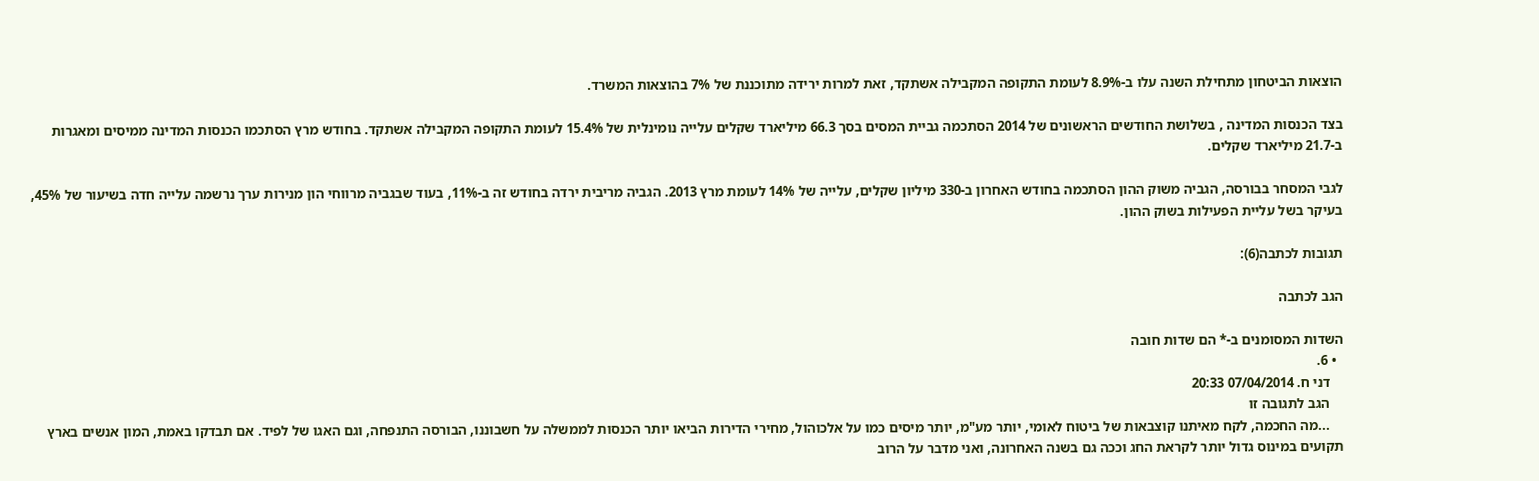הוצאות הביטחון מתחילת השנה עלו ב-8.9% לעומת התקופה המקבילה אשתקד, זאת למרות ירידה מתוכננת של 7% בהוצאות המשרד.

בצד הכנסות המדינה , בשלושת החודשים הראשונים של 2014 הסתכמה גביית המסים בסך 66.3 מיליארד שקלים עלייה נומינלית של 15.4% לעומת התקופה המקבילה אשתקד. בחודש מרץ הסתכמו הכנסות המדינה ממיסים ומאגרות ב-21.7 מיליארד שקלים.

לגבי המסחר בבורסה, הגביה משוק ההון הסתכמה בחודש האחרון ב-330 מיליון שקלים, עלייה של 14% לעומת מרץ 2013. הגביה מריבית ירדה בחודש זה ב-11%, בעוד שבגביה מרווחי הון מנירות ערך נרשמה עלייה חדה בשיעור של 45%, בעיקר בשל עליית הפעילות בשוק ההון.

תגובות לכתבה(6):

הגב לכתבה

השדות המסומנים ב-* הם שדות חובה
  • 6.
    דני ח. 07/04/2014 20:33
    הגב לתגובה זו
    ...מה החכמה, לקח מאיתנו קוצבאות של ביטוח לאומי, יותר מע"מ, יותר מיסים כמו על אלכוהול, מחירי הדירות הביאו יותר הכנסות לממשלה על חשבוננו, הבורסה התנפחה, וגם האגו של לפיד. אם תבדקו באמת, המון אנשים בארץ תקועים במינוס גדול יותר לקראת החג וככה גם בשנה האחרונה, ואני מדבר על הרוב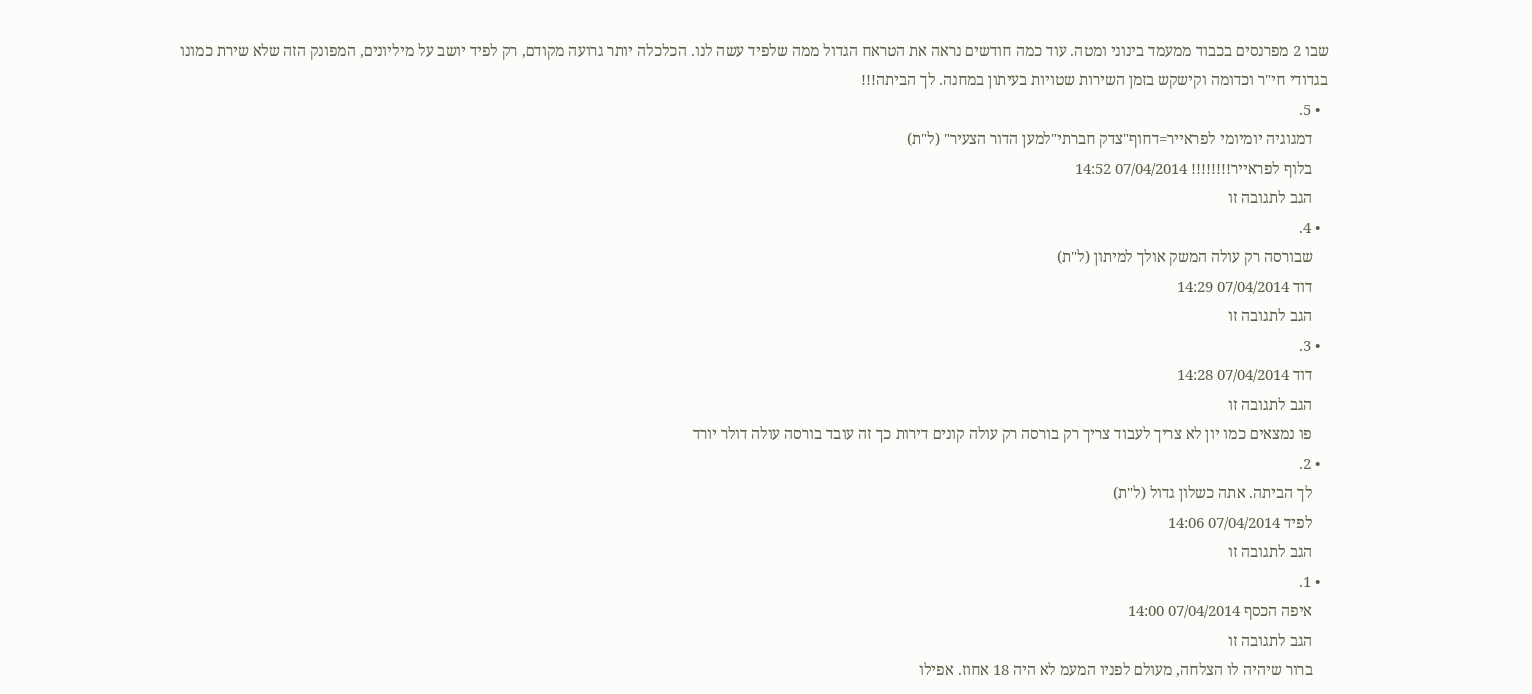שבו 2 מפרנסים בכבוד ממעמד בינוני ומטה. עוד כמה חודשים נראה את הטראח הגדול ממה שלפיד עשה לנו. הכלכלה יותר גרועה מקודם, רק לפיד יושב על מיליונים, המפונק הזה שלא שירת כמונו בגדודי חי"ר וכדומה וקישקש בזמן השירות שטויות בעיתון במחנה. לך הביתה!!!
  • 5.
    דמגוגיה יומיומי לפראייר=דחוף"צדק חברתי"למען הדור הצעיר" (ל"ת)
    בלוף לפראייר!!!!!!!! 07/04/2014 14:52
    הגב לתגובה זו
  • 4.
    שבורסה רק עולה המשק אולך למיתון (ל"ת)
    דוד 07/04/2014 14:29
    הגב לתגובה זו
  • 3.
    דוד 07/04/2014 14:28
    הגב לתגובה זו
    פו נמצאים כמו יון לא צריך לעבוד צריך רק בורסה רק עולה קונים דירות כך זה עובד בורסה עולה דולר יורד
  • 2.
    לך הביתה. אתה כשלון גדול (ל"ת)
    לפיד 07/04/2014 14:06
    הגב לתגובה זו
  • 1.
    איפה הכסף 07/04/2014 14:00
    הגב לתגובה זו
    ברור שיהיה לו הצלחה, מעולם לפניו המעמ לא היה 18 אחוז. אפילו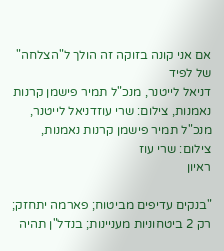אם אני קונה בזוקה זה הולך ל"הצלחה" של לפיד
דניאל לייטנר, מנכ"ל תמיר פישמן קרנות נאמנות, צילום: שרי עוזדניאל לייטנר, מנכ"ל תמיר פישמן קרנות נאמנות, צילום: שרי עוז
ראיון

"בנקים עדיפים מביטוח; פארמה יתחזק; רק 2 ביטחוניות מעניינות; בנדל"ן תהיה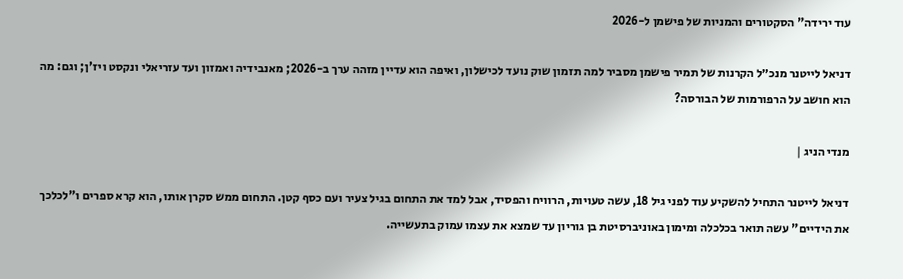עוד ירידה" הסקטורים והמניות של פישמן ל-2026

דניאל לייטנר מנכ״ל הקרנות של תמיר פישמן מסביר למה תזמון שוק נועד לכישלון, ואיפה הוא עדיין מזהה ערך ב-2026; מאנבידיה ואמזון ועד עזריאלי ונקסט ויז'ן; וגם: מה הוא חושב על הרפורמות של הבורסה?

מנדי הניג |

דניאל לייטנר התחיל להשקיע עוד לפני גיל 18, עשה טעויות, הרוויח והפסיד, אבל למד את התחום בגיל צעיר ועם כסף קטן. התחום ממש סקרן אותו, הוא קרא ספרים ו"לכלכך את הידיים" עשה תואר בכלכלה ומימון באוניברסיטת בן גוריון עד שמצא את עצמו עמוק בתעשייה.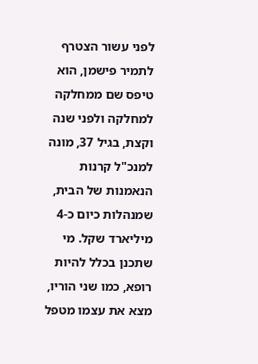לפני עשור הצטרף לתמיר פישמן, הוא טיפס שם ממחלקה למחלקה ולפני שנה וקצת, בגיל 37, מונה למנכ"ל קרנות הנאמנות של הבית, שמנהלות כיום כ-4 מיליארד שקל. מי שתכנן בכלל להיות רופא, כמו שני הוריו, מצא את עצמו מטפל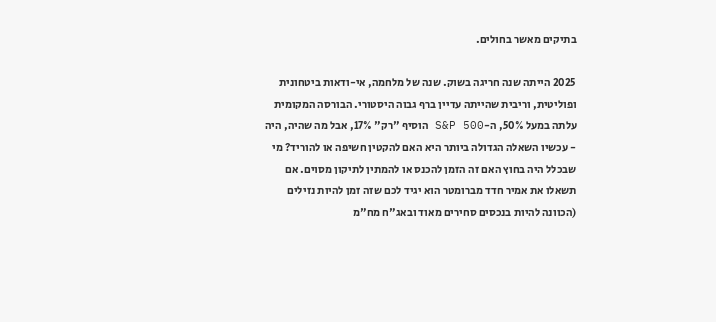בתיקים מאשר בחולים.

2025 הייתה שנה חריגה בשוק. שנה של מלחמה, אי-ודאות ביטחונית ופוליטית, וריבית שהייתה עדיין ברף גבוה היסטורי. הבורסה המקומית עלתה במעל 50%, ה-S&P 500 הוסיף "רק" 17%, אבל מה שהיה, היה - עכשיו השאלה הגדולה ביותר היא האם להקטין חשיפה או להוריד? מי שבכלל היה בחוץ האם זה הזמן להכנס או להמתין לתיקון מסוים. אם תשאלו את אמיר חדד מברומטר הוא יגיד לכם שזה זמן להיות נזילים (הכוונה להיות בנכסים סחירים מאוד ובאג"ח מח"מ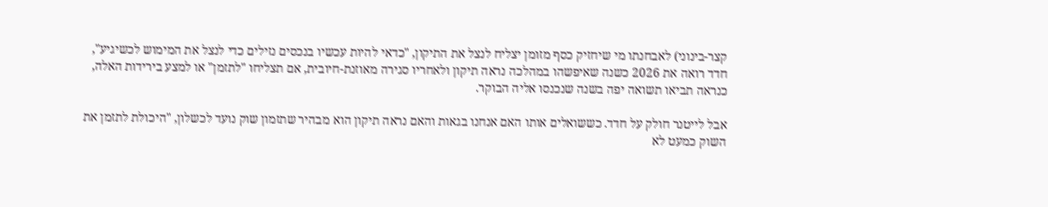קצר-בינוני) לאבחנתו מי שיחזיק כסף מזומן יצליח לנצל את התיקון, "כדאי להיות עכשיו בנכסים נזילים כדי לנצל את המימוש לכשיגיע", חדד רואה את 2026 כשנה שאיפשהו במהלכה נראה תיקון ולאחריו סגירה מאוזנת-חיובית, אם תצליחו "לתזמן" או למצע בירידות האלה, כנראה תביאו תשואה יפה בשנה שנכנסו אליה הבוקר.

אבל לייטנר חולק על חדד. כששואלים אותו האם אנחנו בגאות והאם נראה תיקון הוא מבהיר שתזמון שוק נועד לכשלון, "היכולת לתזמן את השוק כמעט לא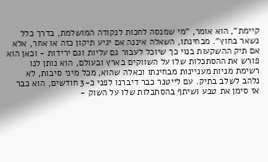קיימת", הוא אומר, "מי שמנסה לחכות לנקודה המושלמת, בדרך כלל נשאר בחוץ". מבחינתו, השאלה איננה אם יגיע תיקון כזה או אחר, אלא אם תיק ההשקעות בנוי כך שיוכל לעבור גם עליות וגם ירידות - וכאן הוא פורש את ההסתכלות שלו על השווקים בארץ ובעולם, הוא נותן לנו רשימת מניות מעניינות מבחינתו וכאלה שהוא, מכל מיני סיבות, לא נלהב לשלב בתיק. עם לייטנר כבר דיברנו לפני כ-3 חודשים, הוא כבר אז סימן את טבע ושיתף בהסתכלות שלו על השוק -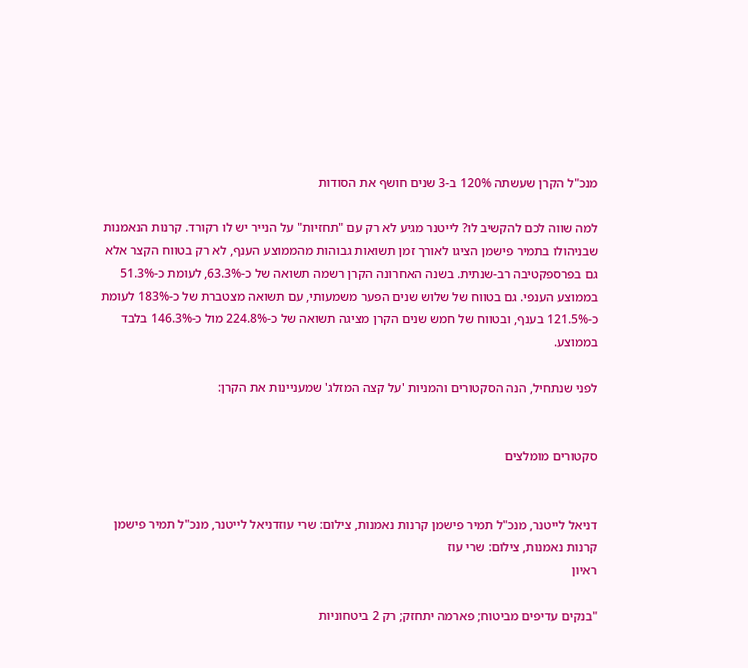מנכ"ל הקרן שעשתה 120% ב-3 שנים חושף את הסודות

למה שווה לכם להקשיב לו? לייטנר מגיע לא רק עם "תחזיות" על הנייר יש לו רקורד. קרנות הנאמנות שבניהולו בתמיר פישמן הציגו לאורך זמן תשואות גבוהות מהממוצע הענף, לא רק בטווח הקצר אלא גם בפרספקטיבה רב-שנתית. בשנה האחרונה הקרן רשמה תשואה של כ-63.3%, לעומת כ-51.3% בממוצע הענפי. גם בטווח של שלוש שנים הפער משמעותי, עם תשואה מצטברת של כ-183% לעומת כ-121.5% בענף, ובטווח של חמש שנים הקרן מציגה תשואה של כ-224.8% מול כ-146.3% בלבד בממוצע.

לפני שנתחיל, הנה הסקטורים והמניות 'על קצה המזלג' שמעניינות את הקרן:


סקטורים מומלצים


דניאל לייטנר, מנכ"ל תמיר פישמן קרנות נאמנות, צילום: שרי עוזדניאל לייטנר, מנכ"ל תמיר פישמן קרנות נאמנות, צילום: שרי עוז
ראיון

"בנקים עדיפים מביטוח; פארמה יתחזק; רק 2 ביטחוניות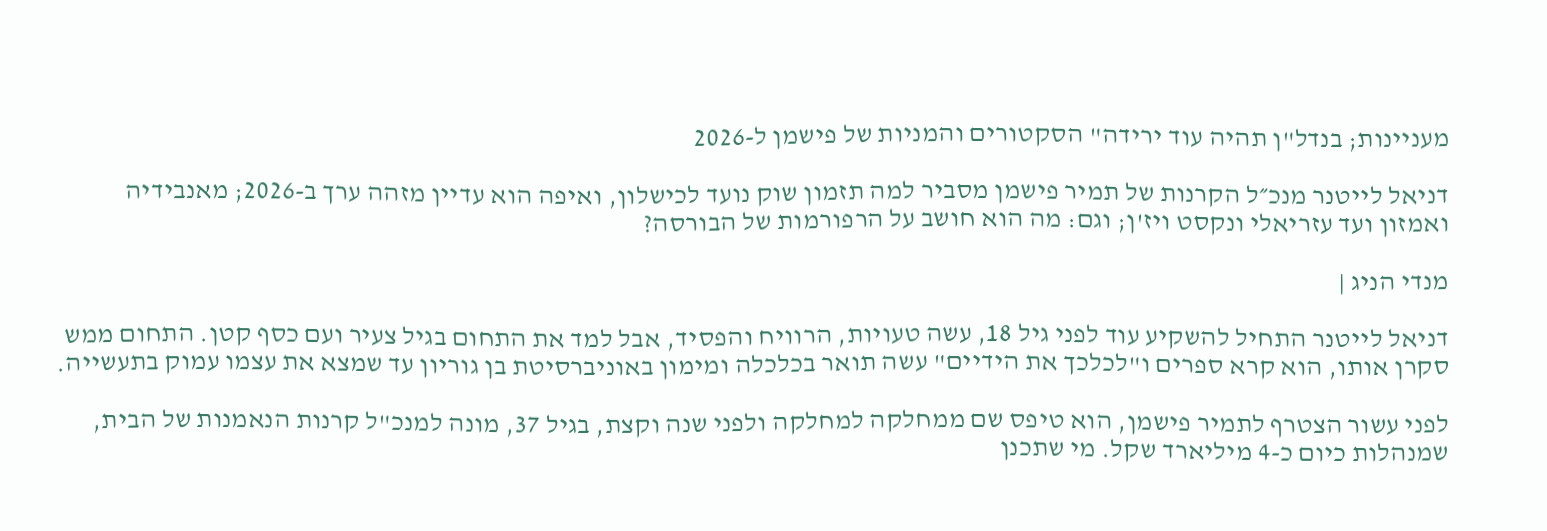מעניינות; בנדל"ן תהיה עוד ירידה" הסקטורים והמניות של פישמן ל-2026

דניאל לייטנר מנכ״ל הקרנות של תמיר פישמן מסביר למה תזמון שוק נועד לכישלון, ואיפה הוא עדיין מזהה ערך ב-2026; מאנבידיה ואמזון ועד עזריאלי ונקסט ויז'ן; וגם: מה הוא חושב על הרפורמות של הבורסה?

מנדי הניג |

דניאל לייטנר התחיל להשקיע עוד לפני גיל 18, עשה טעויות, הרוויח והפסיד, אבל למד את התחום בגיל צעיר ועם כסף קטן. התחום ממש סקרן אותו, הוא קרא ספרים ו"לכלכך את הידיים" עשה תואר בכלכלה ומימון באוניברסיטת בן גוריון עד שמצא את עצמו עמוק בתעשייה.

לפני עשור הצטרף לתמיר פישמן, הוא טיפס שם ממחלקה למחלקה ולפני שנה וקצת, בגיל 37, מונה למנכ"ל קרנות הנאמנות של הבית, שמנהלות כיום כ-4 מיליארד שקל. מי שתכנן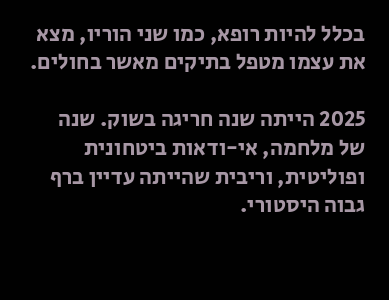בכלל להיות רופא, כמו שני הוריו, מצא את עצמו מטפל בתיקים מאשר בחולים.

2025 הייתה שנה חריגה בשוק. שנה של מלחמה, אי-ודאות ביטחונית ופוליטית, וריבית שהייתה עדיין ברף גבוה היסטורי.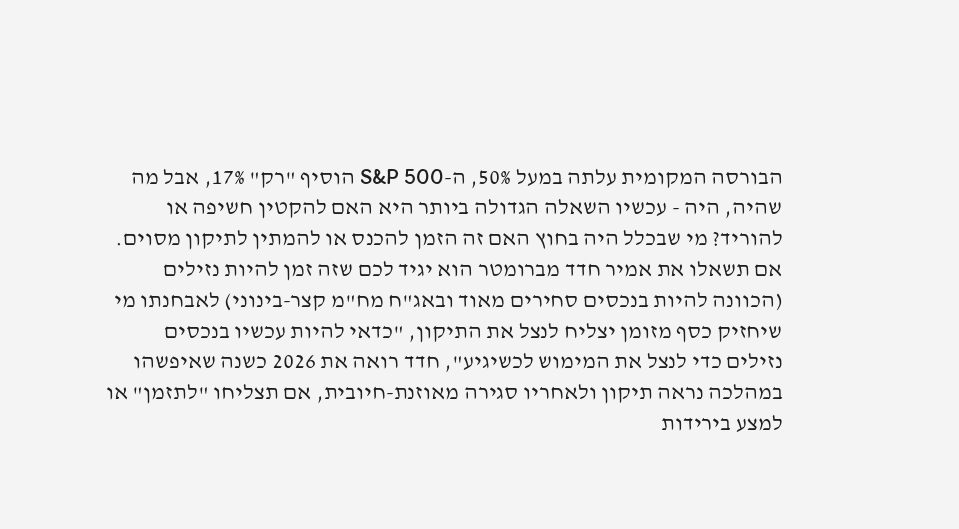הבורסה המקומית עלתה במעל 50%, ה-S&P 500 הוסיף "רק" 17%, אבל מה שהיה, היה - עכשיו השאלה הגדולה ביותר היא האם להקטין חשיפה או להוריד? מי שבכלל היה בחוץ האם זה הזמן להכנס או להמתין לתיקון מסוים. אם תשאלו את אמיר חדד מברומטר הוא יגיד לכם שזה זמן להיות נזילים (הכוונה להיות בנכסים סחירים מאוד ובאג"ח מח"מ קצר-בינוני) לאבחנתו מי שיחזיק כסף מזומן יצליח לנצל את התיקון, "כדאי להיות עכשיו בנכסים נזילים כדי לנצל את המימוש לכשיגיע", חדד רואה את 2026 כשנה שאיפשהו במהלכה נראה תיקון ולאחריו סגירה מאוזנת-חיובית, אם תצליחו "לתזמן" או למצע בירידות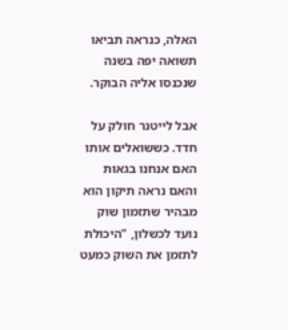האלה, כנראה תביאו תשואה יפה בשנה שנכנסו אליה הבוקר.

אבל לייטנר חולק על חדד. כששואלים אותו האם אנחנו בגאות והאם נראה תיקון הוא מבהיר שתזמון שוק נועד לכשלון, "היכולת לתזמן את השוק כמעט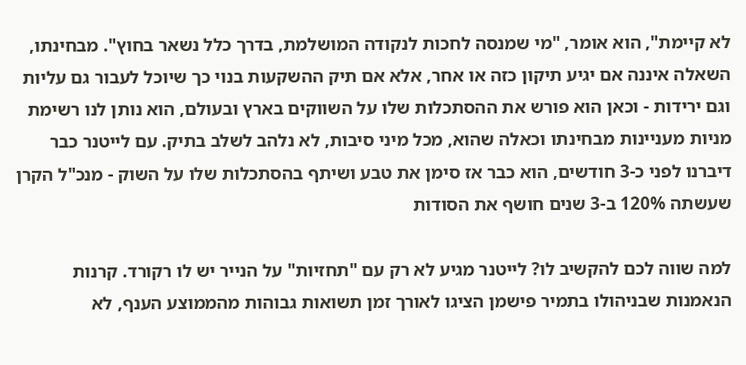לא קיימת", הוא אומר, "מי שמנסה לחכות לנקודה המושלמת, בדרך כלל נשאר בחוץ". מבחינתו, השאלה איננה אם יגיע תיקון כזה או אחר, אלא אם תיק ההשקעות בנוי כך שיוכל לעבור גם עליות וגם ירידות - וכאן הוא פורש את ההסתכלות שלו על השווקים בארץ ובעולם, הוא נותן לנו רשימת מניות מעניינות מבחינתו וכאלה שהוא, מכל מיני סיבות, לא נלהב לשלב בתיק. עם לייטנר כבר דיברנו לפני כ-3 חודשים, הוא כבר אז סימן את טבע ושיתף בהסתכלות שלו על השוק - מנכ"ל הקרן שעשתה 120% ב-3 שנים חושף את הסודות

למה שווה לכם להקשיב לו? לייטנר מגיע לא רק עם "תחזיות" על הנייר יש לו רקורד. קרנות הנאמנות שבניהולו בתמיר פישמן הציגו לאורך זמן תשואות גבוהות מהממוצע הענף, לא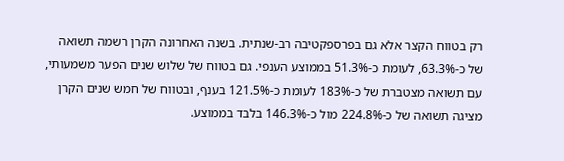רק בטווח הקצר אלא גם בפרספקטיבה רב-שנתית. בשנה האחרונה הקרן רשמה תשואה של כ-63.3%, לעומת כ-51.3% בממוצע הענפי. גם בטווח של שלוש שנים הפער משמעותי, עם תשואה מצטברת של כ-183% לעומת כ-121.5% בענף, ובטווח של חמש שנים הקרן מציגה תשואה של כ-224.8% מול כ-146.3% בלבד בממוצע.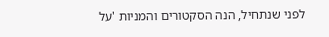לפני שנתחיל, הנה הסקטורים והמניות 'על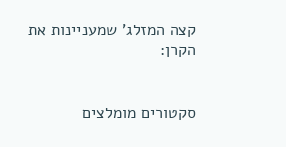קצה המזלג' שמעניינות את הקרן:


סקטורים מומלצים